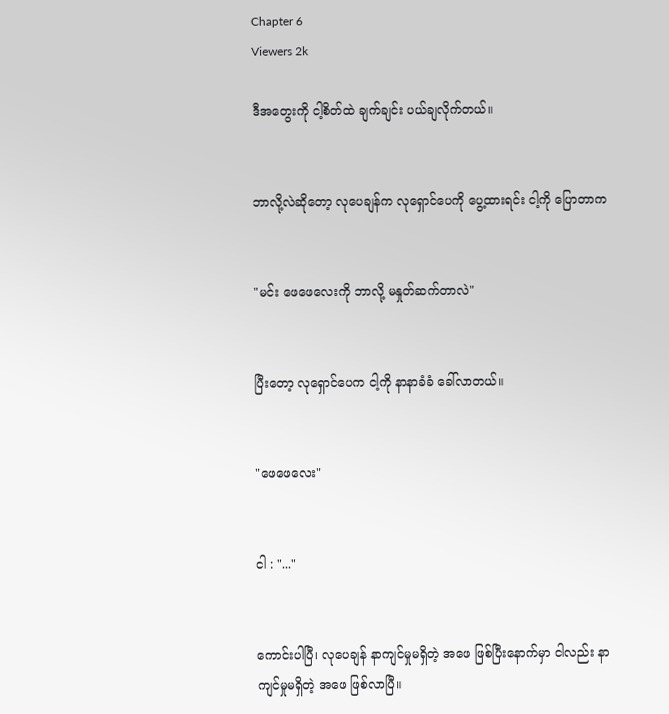Chapter 6
Viewers 2k

ဒီအတွေးကို ငါ့စိတ်ထဲ ချက်ချင်း ပယ်ချလိုက်တယ်။


ဘာလို့လဲဆိုတော့ လုပေချန်က လုရှောင်ပေကို ပွေ့ထားရင်း ငါ့ကို ပြောတာက


"မင်း ဖေဖေလေးကို ဘာလို့ မနှုတ်ဆက်တာလဲ"


ပြီးတော့ လုရှောင်ပေက ငါ့ကို နာနာခံခံ ခေါ်လာတယ်။


"ဖေဖေလေး"


ငါ : "..."


ကောင်းပါပြီ၊ လုပေချန် နာကျင်မှုမရှိတဲ့ အဖေ ဖြစ်ပြီးနောက်မှာ ငါလည်း နာကျင်မှုမရှိတဲ့ အဖေ ဖြစ်လာပြီ။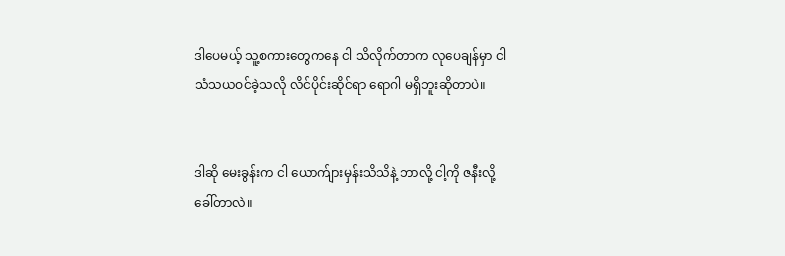ဒါပေမယ့် သူ့စကားတွေကနေ ငါ သိလိုက်တာက လုပေချန်မှာ ငါ သံသယဝင်ခဲ့သလို လိင်ပိုင်းဆိုင်ရာ ရောဂါ မရှိဘူးဆိုတာပဲ။


ဒါဆို မေးခွန်းက ငါ ယောက်ျားမှန်းသိသိနဲ့ ဘာလို့ ငါ့ကို ဇနီးလို့ ခေါ်တာလဲ။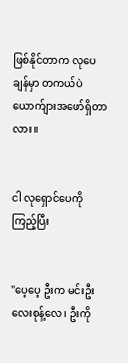ဖြစ်နိုင်တာက လုပေချန်မှာ တကယ်ပဲ ယောက်ျားအဖော်ရှိတာလား။


ငါ လုရှောင်ပေကို ကြည့်ပြီး


"ပေ့ပေ့ ဦးက မင်းဦးလေးစုန့်လေ၊ ဦးကို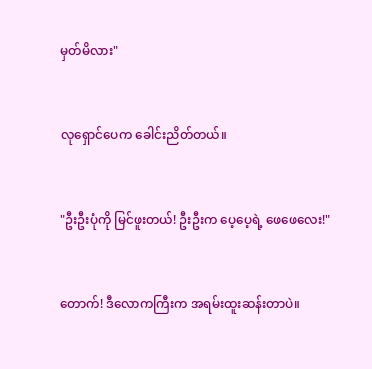မှတ်မိလား"


လုရှောင်‌ပေက ခေါင်းညိတ်တယ်။


"ဦးဦးပုံကို မြင်ဖူးတယ်! ဦးဦးက ပေ့ပေ့ရဲ့ ဖေဖေလေး!"


တောက်! ဒီလောကကြီးက အရမ်းထူးဆန်းတာပဲ။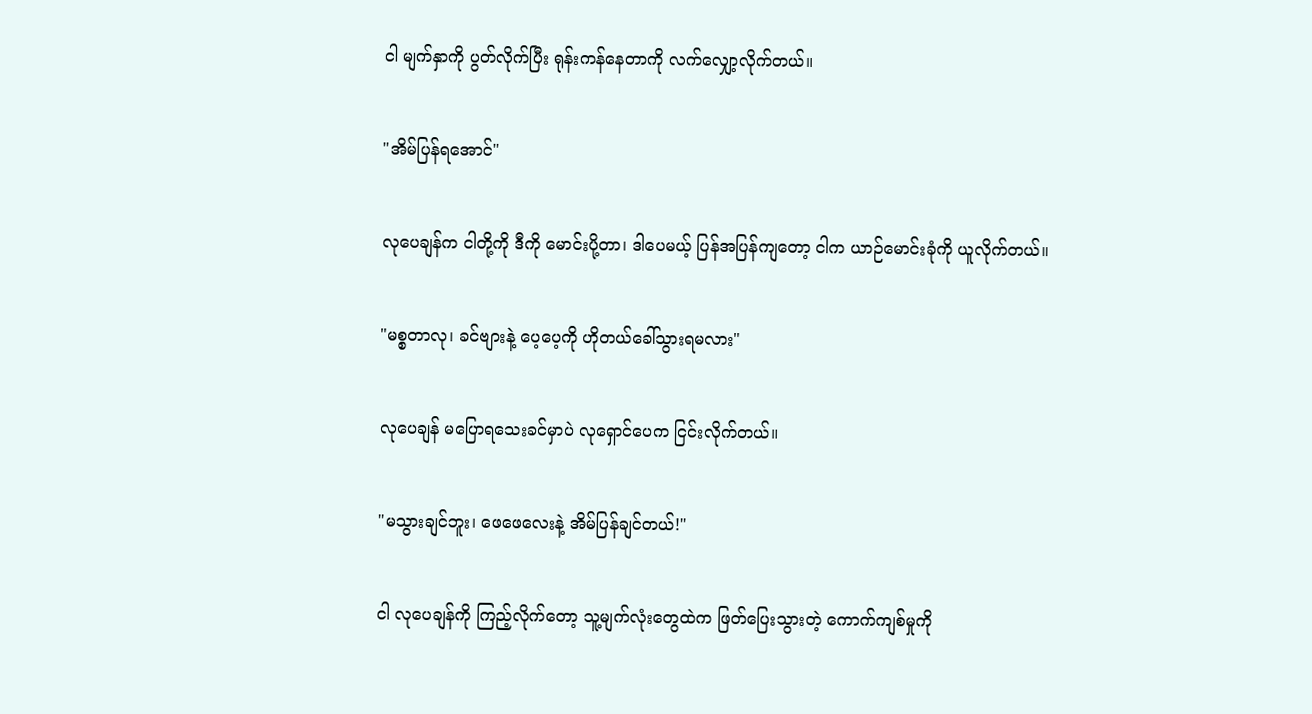ငါ မျက်နှာကို ပွတ်လိုက်ပြီး ရုန်းကန်နေတာကို လက်လျှော့လိုက်တယ်။


"အိမ်ပြန်ရအောင်"


လုပေချန်က ငါတို့ကို ဒီကို မောင်းပို့တာ၊ ဒါပေမယ့် ပြန်အပြန်ကျတော့ ငါက ယာဉ်မောင်းခုံကို ယူလိုက်တယ်။


"မစ္စတာလု၊ ခင်ဗျားနဲ့ ပေ့ပေ့ကို ဟိုတယ်ခေါ်သွားရမလား"


လုပေချန် မပြောရသေးခင်မှာပဲ လုရှောင်ပေက ငြင်းလိုက်တယ်။


"မသွားချင်ဘူး၊ ဖေဖေလေးနဲ့ အိမ်ပြန်ချင်တယ်!"


ငါ လုပေချန်ကို ကြည့်လိုက်တော့ သူ့မျက်လုံးတွေထဲက ဖြတ်ပြေးသွားတဲ့ ကောက်ကျစ်မှုကို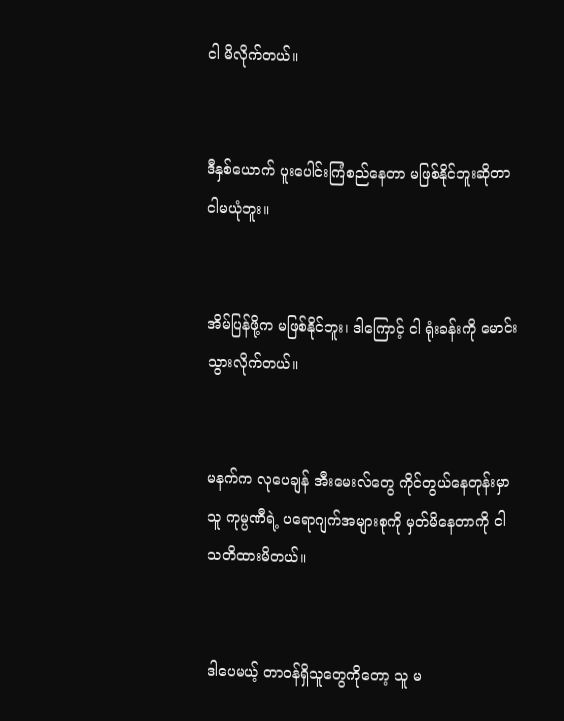ငါ မိလိုက်တယ်။


ဒီနှစ်ယောက် ပူးပေါင်းကြံစည်နေတာ မဖြစ်နိုင်ဘူးဆိုတာ ငါမယုံဘူး။


အိမ်ပြန်ဖို့က မဖြစ်နိုင်ဘူး၊ ဒါကြောင့် ငါ ရုံးခန်းကို မောင်းသွားလိုက်တယ်။


မနက်က လုပေချန် အီးမေးလ်တွေ ကိုင်တွယ်နေတုန်းမှာ သူ ကုမ္ပဏီရဲ့ ပရောဂျက်အများစုကို မှတ်မိနေတာကို ငါ သတိထားမိတယ်။


ဒါပေမယ့် တာဝန်ရှိသူတွေကိုတော့ သူ မ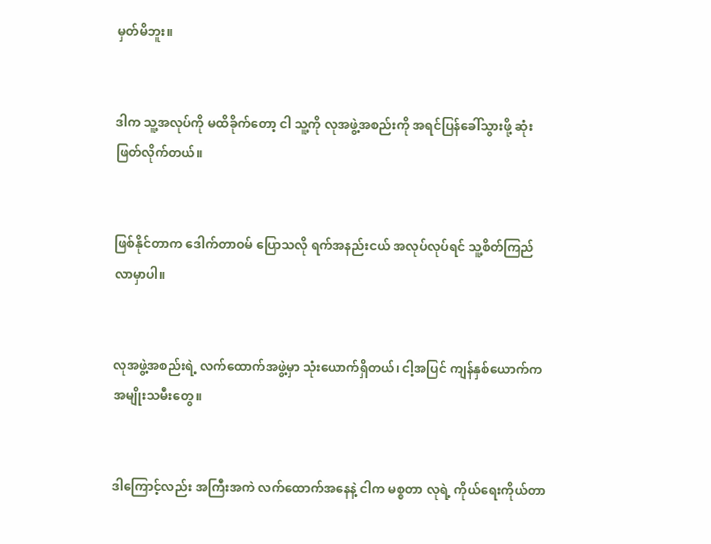မှတ်မိဘူး။


ဒါက သူ့အလုပ်ကို မထိခိုက်တော့ ငါ သူ့ကို လုအဖွဲ့အစည်းကို အရင်ပြန်ခေါ်သွားဖို့ ဆုံးဖြတ်လိုက်တယ်။


ဖြစ်နိုင်တာက ဒေါက်တာဝမ် ပြောသလို ရက်အနည်းငယ် အလုပ်လုပ်ရင် သူ့စိတ်ကြည်လာမှာပါ။


လုအဖွဲ့အစည်းရဲ့ လက်ထောက်အဖွဲ့မှာ သုံးယောက်ရှိတယ်၊ ငါ့အပြင် ကျန်နှစ်ယောက်က အမျိုးသမီးတွေ။


ဒါကြောင့်လည်း အကြီးအကဲ လက်ထောက်အနေနဲ့ ငါက မစ္စတာ လုရဲ့ ကိုယ်ရေးကိုယ်တာ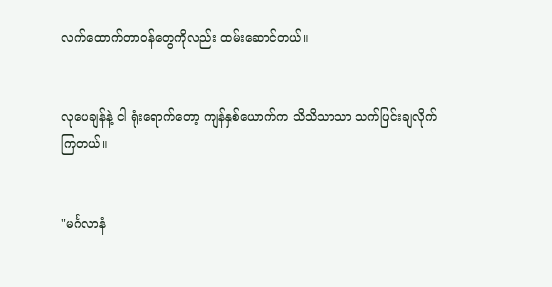လက်ထောက်တာဝန်တွေကိုလည်း ထမ်းဆောင်တယ်။


လုပေချန်နဲ့ ငါ ရုံးရောက်တော့ ကျန်နှစ်ယောက်က သိသိသာသာ သက်ပြင်းချလိုက်ကြတယ်။


"မင်္ဂလာနံ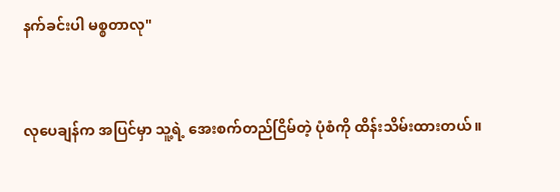နက်ခင်းပါ မစ္စတာလု"


လုပေချန်က အပြင်မှာ သူ့ရဲ့ အေးစက်တည်ငြိမ်တဲ့ ပုံစံကို ထိန်းသိမ်းထားတယ်။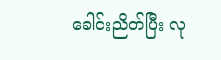ခေါင်းညိတ်ပြီး လု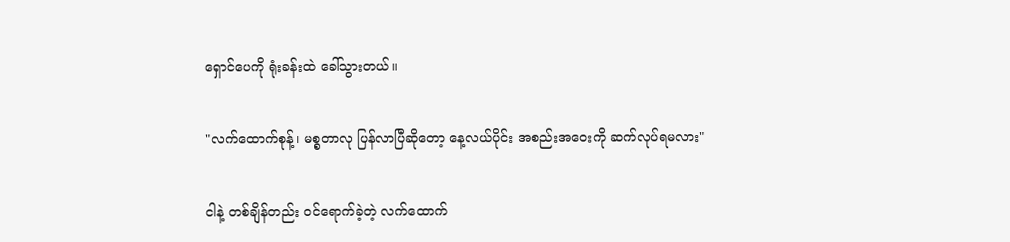ရှောင်ပေကို ရုံးခန်းထဲ ခေါ်သွားတယ်။


"လက်ထောက်စုန့်၊ မစ္စတာလု ပြန်လာပြီဆိုတော့ နေ့လယ်ပိုင်း အစည်းအဝေးကို ဆက်လုပ်ရမလား"


ငါနဲ့ တစ်ချိန်တည်း ဝင်ရောက်ခဲ့တဲ့ လက်ထောက်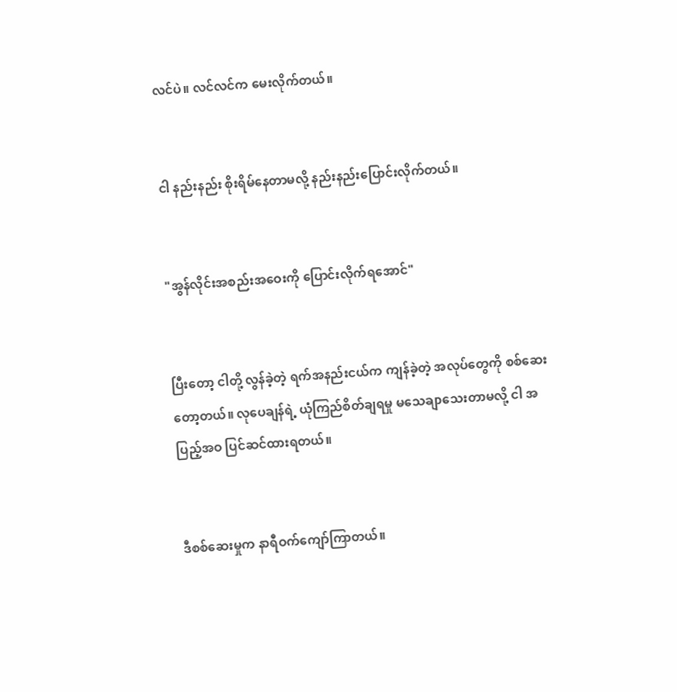လင်ပဲ။ လင်လင်က မေးလိုက်တယ်။


ငါ နည်းနည်း စိုးရိမ်နေတာမလို့ နည်းနည်းပြောင်းလိုက်တယ်။


"အွန်လိုင်းအစည်းအဝေးကို ပြောင်းလိုက်ရအောင်"


ပြီးတော့ ငါတို့ လွန်ခဲ့တဲ့ ရက်အနည်းငယ်က ကျန်ခဲ့တဲ့ အလုပ်တွေကို စစ်ဆေးတော့တယ်။ လုပေချန်ရဲ့ ယုံကြည်စိတ်ချရမှု မသေချာသေးတာမလို့ ငါ အပြည့်အဝ ပြင်ဆင်ထားရတယ်။


ဒီစစ်ဆေးမှုက နာရီဝက်ကျော်ကြာတယ်။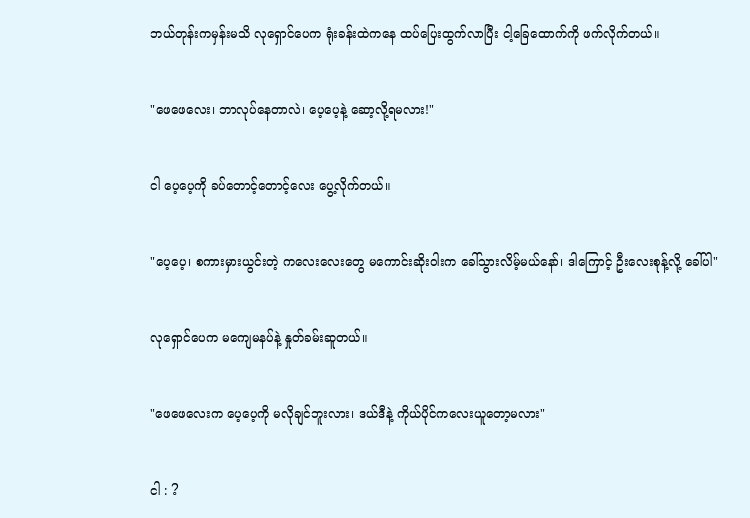ဘယ်တုန်းကမှန်းမသိ လုရှောင်ပေက ရုံးခန်းထဲကနေ ထပ်ပြေးထွက်လာပြီး ငါ့ခြေထောက်ကို ဖက်လိုက်တယ်။


"ဖေဖေလေး၊ ဘာလုပ်နေတာလဲ၊ ပေ့ပေ့နဲ့ ဆော့လို့ရမလား!"


ငါ ပေ့ပေ့ကို ခပ်တောင့်တောင့်လေး ပွေ့လိုက်တယ်။


"ပေ့ပေ့၊ စကားမှားယွင်းတဲ့ ကလေးလေးတွေ မကောင်းဆိုးဝါးက ခေါ်သွားလိမ့်မယ်နော်၊ ဒါကြောင့် ဦးလေးစုန့်လို့ ခေါ်ပါ"


လုရှောင်ပေက မကျေမနပ်နဲ့ နှုတ်ခမ်းဆူတယ်။


"ဖေဖေလေးက ပေ့ပေ့ကို မလိုချင်ဘူးလား၊ ဒယ်ဒီနဲ့ ကိုယ်ပိုင်ကလေးယူတော့မလား"


ငါ : ?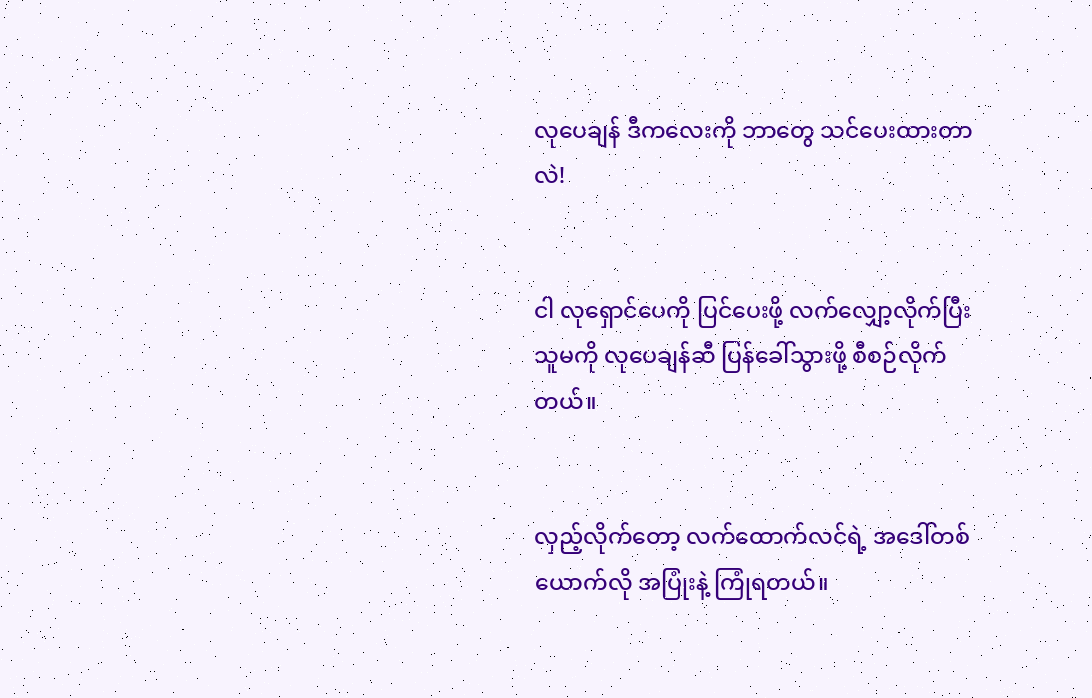လုပေချန် ဒီကလေးကို ဘာတွေ သင်ပေးထားတာလဲ!


ငါ လုရှောင်ပေကို ပြင်ပေးဖို့ လက်လျှော့လိုက်ပြီး သူမကို လုပေချန်ဆီ ပြန်ခေါ်သွားဖို့ စီစဉ်လိုက်တယ်။


လှည့်လိုက်တော့ လက်ထောက်လင်ရဲ့ အဒေါ်တစ်ယောက်လို အပြုံးနဲ့ ကြုံရတယ်။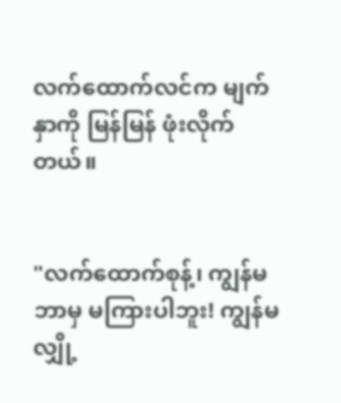လက်ထောက်လင်က မျက်နှာကို မြန်မြန် ဖုံးလိုက်တယ်။


"လက်ထောက်စုန့်၊ ကျွန်မ ဘာမှ မကြားပါဘူး! ကျွန်မ လျှို့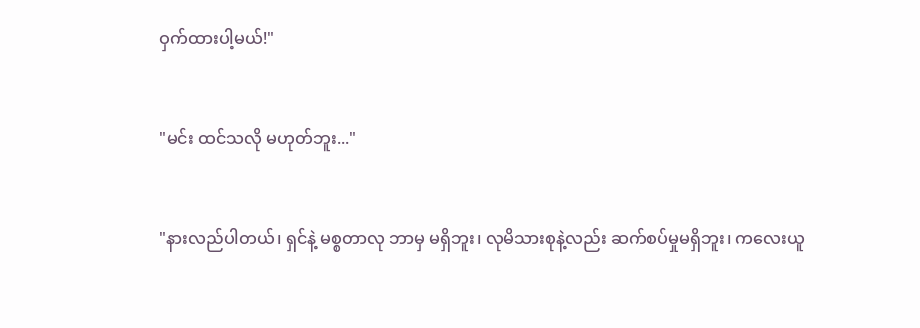ဝှက်ထားပါ့မယ်!"


"မင်း ထင်သလို မဟုတ်ဘူး..."


"နားလည်ပါတယ်၊ ရှင်နဲ့ မစ္စတာလု ဘာမှ မရှိဘူး၊ လုမိသားစုနဲ့လည်း ဆက်စပ်မှုမရှိဘူး၊ ကလေးယူ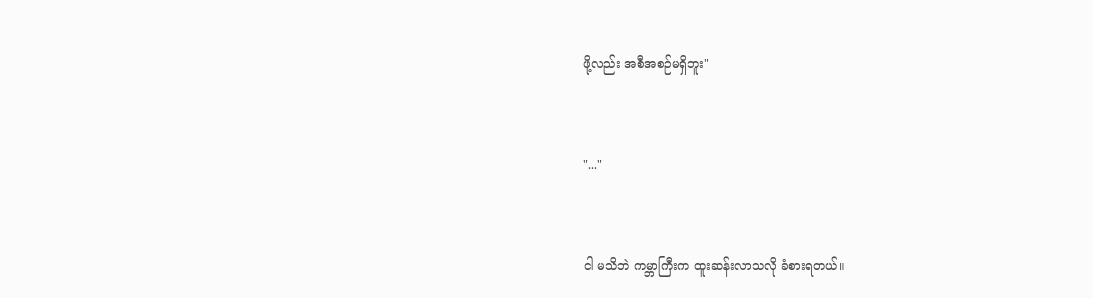ဖို့လည်း အစီအစဉ်မရှိဘူး"


"..."


ငါ မသိဘဲ ကမ္ဘာကြီးက ထူးဆန်းလာသလို ခံစားရတယ်။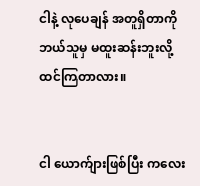ငါနဲ့ လုပေချန် အတူရှိတာကို ဘယ်သူမှ မထူးဆန်းဘူးလို့ ထင်ကြတာလား။


ငါ ယောက်ျားဖြစ်ပြီး ကလေး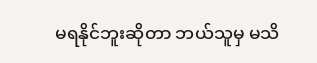မရနိုင်ဘူးဆိုတာ ဘယ်သူမှ မသိ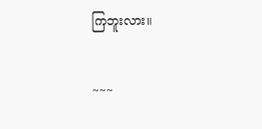ကြဘူးလား။


~~~